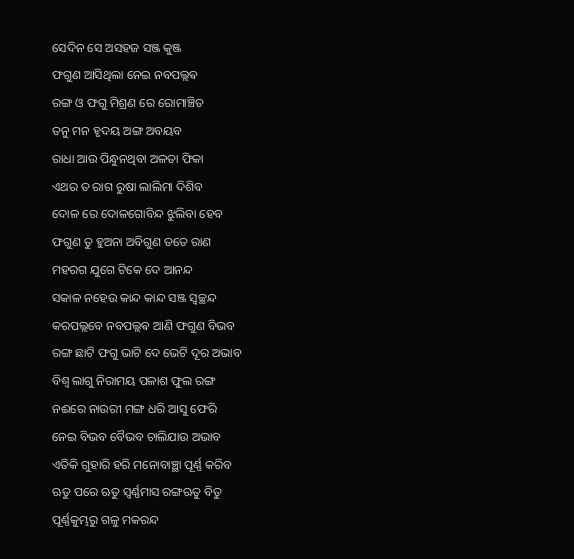ସେଦିନ ସେ ଅସହଜ ସଞ୍ଜ କୁଞ୍ଜ
ଫଗୁଣ ଆସିଥିଲା ନେଇ ନବପଲ୍ଲଵ
ରଙ୍ଗ ଓ ଫଗୁ ମିଶ୍ରଣ ରେ ରୋମାଞ୍ଚିତ
ତନୁ ମନ ହୃଦୟ ଅଙ୍ଗ ଅବୟବ
ରାଧା ଆଉ ପିନ୍ଧୁନଥିବା ଅଳତା ଫିକା
ଏଥର ତ ରାଗ ରୁଷା ଲାଲିମା ଦିଶିବ
ଦୋଳ ରେ ଦୋଳଗୋବିନ୍ଦ ଝୁଲିବା ହେବ
ଫଗୁଣ ତୁ ହୁଅନା ଅବିଗୁଣ ତତେ ରାଣ
ମହରଗ ଯୁଗେ ଟିକେ ଦେ ଆନନ୍ଦ
ସକାଳ ନହେଉ କାନ୍ଦ କାନ୍ଦ ସଞ୍ଜ ସ୍ୱଚ୍ଛନ୍ଦ
କରପଲ୍ଲବେ ନବପଲ୍ଲଵ ଆଣି ଫଗୁଣ ବିଭବ
ରଙ୍ଗ ଛାଟି ଫଗୁ ଭାଟି ଦେ ଭେଟି ଦୂର ଅଭାବ
ବିଶ୍ୱ ଲାଗୁ ନିରାମୟ ପଳାଶ ଫୁଲ ରଙ୍ଗ
ନଈରେ ନାଉରୀ ମଙ୍ଗ ଧରି ଆସୁ ଫେରି
ନେଇ ବିଭବ ବୈଭବ ଚାଲିଯାଉ ଅଭାବ
ଏତିକି ଗୁହାରି ହରି ମନୋବାଞ୍ଛା ପୂର୍ଣ୍ଣ କରିବ
ଋତୁ ପରେ ଋତୁ ସ୍ବର୍ଣ୍ଣମାସ ରଙ୍ଗଋତୁ ବିତୁ
ପୂର୍ଣ୍ଣକୁମ୍ଭରୁ ଗଳୁ ମକରନ୍ଦ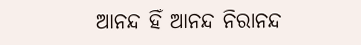ଆନନ୍ଦ ହିଁ ଆନନ୍ଦ ନିରାନନ୍ଦ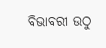ବିଭାବରୀ ଉଠୁ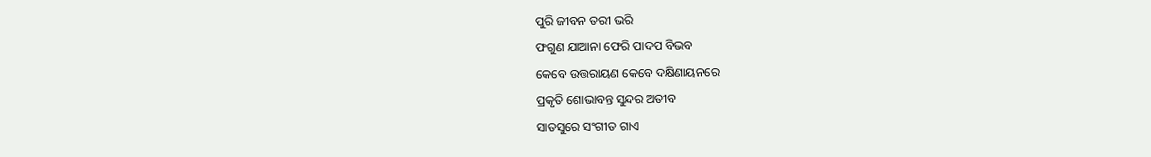ପୁରି ଜୀବନ ତରୀ ଭରି
ଫଗୁଣ ଯାଆନା ଫେରି ପାଦପ ବିଭବ
କେବେ ଉତ୍ତରାୟଣ କେବେ ଦକ୍ଷିଣାୟନରେ
ପ୍ରକୃତି ଶୋଭାବନ୍ତ ସୁନ୍ଦର ଅତୀବ
ସାତସୁରେ ସଂଗୀତ ଗାଏ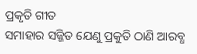ପ୍ରକୃତି ଗୀତ
ସମାହାର ସଜ୍ଜିତ ଯେଣୁ ପ୍ରକୁତି ଠାଣି ଆରବ୍ଧ